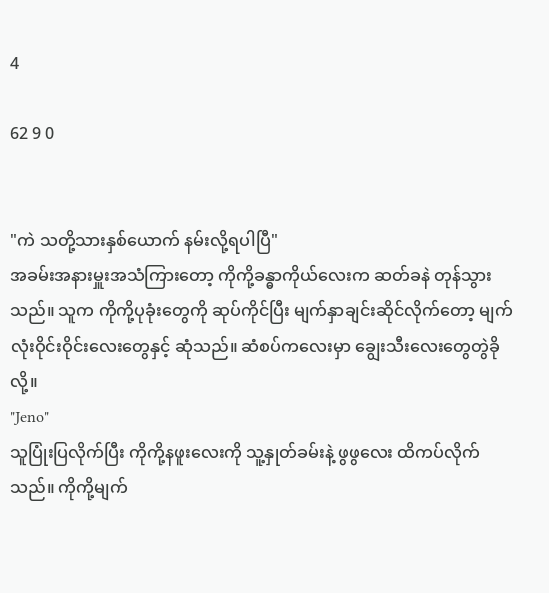4

62 9 0


"ကဲ သတို့သားနှစ်ယောက် နမ်းလို့ရပါပြီ"
အခမ်းအနားမှူးအသံကြားတော့ ကိုကို့ခန္ဓာကိုယ်လေးက ဆတ်ခနဲ တုန်သွားသည်။ သူက ကိုကို့ပုခုံးတွေကို ဆုပ်ကိုင်ပြီး မျက်နှာချင်းဆိုင်လိုက်တော့ မျက်လုံးဝိုင်းဝိုင်းလေးတွေနှင့် ဆုံသည်။ ဆံစပ်ကလေးမှာ ချွေးသီးလေး‌တွေတွဲခိုလို့။
"Jeno"
သူပြုံးပြလိုက်ပြီး ကိုကို့နဖူးလေးကို သူ့နှုတ်ခမ်းနဲ့ ဖွဖွလေး ထိကပ်လိုက်သည်။ ကိုကို့မျက်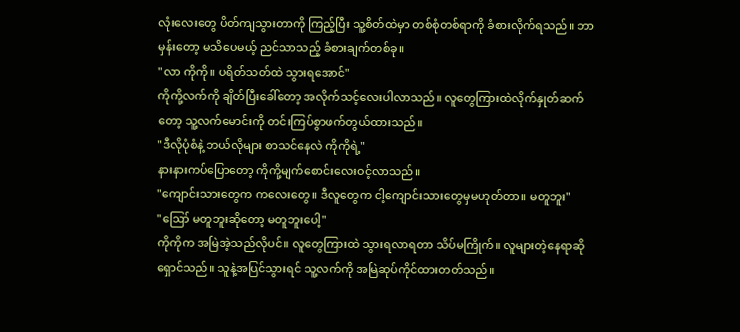လုံးလေးတွေ ပိတ်ကျသွားတာကို ကြည့်ပြီး သူ့စိတ်ထဲမှာ တစ်စုံတစ်ရာကို ခံစားလိုက်ရသည်။ ဘာမှန်းတော့ မသိပေမယ့် ညင်သာသည့် ခံစားချက်တစ်ခု။
"လာ ကိုကို။ ပရိတ်သတ်ထဲ သွားရအောင်"
ကိုကို့လက်ကို ချိတ်ပြီးခေါ်တော့ အလိုက်သင့်လေးပါလာသည်။ လူတွေကြားထဲလိုက်နှုတ်ဆက်တော့ သူ့လက်မောင်းကို တင်းကြပ်စွာဖက်တွယ်ထားသည်။
"ဒီလိုပုံစံနဲ့ ဘယ်လိုများ စာသင်နေလဲ ကိုကိုရဲ့"
နားနားကပ်ပြောတော့ ကိုကို့မျက်စောင်းလေးဝင့်လာသည်။
"ကျောင်းသားတွေက ကလေးတွေ။ ဒီလူတွေက ငါ့ကျောင်းသားတွေမှမဟုတ်တာ။ မတူဘူး"
"ဪ မတူဘူးဆိုတော့ မတူဘူးပေါ့"
ကိုကိုက အမြဲအဲ့သည်လိုပင်။ လူတွေကြားထဲ သွားရလာရတာ သိပ်မကြိုက်။ လူများတဲ့နေရာဆိုရှောင်သည်။ သူနဲ့အပြင်သွားရင် သူ့လက်ကို အမြဲဆုပ်ကိုင်ထားတတ်သည်။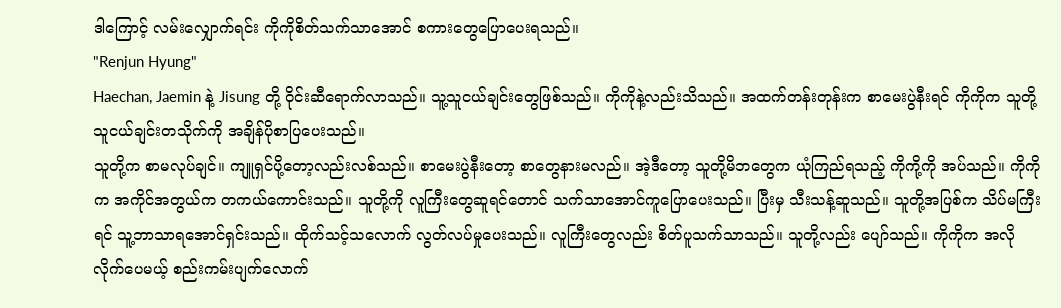ဒါကြောင့် လမ်းလျှောက်ရင်း ကိုကိုစိတ်သက်သာအောင် စကားတွေပြောပေးရသည်။
"Renjun Hyung"
Haechan, Jaemin နဲ့ Jisung တို့ ဝိုင်းဆီရောက်လာသည်။ သူ့သူငယ်ချင်းတွေဖြစ်သည်။ ကိုကိုနဲ့လည်းသိသည်။ အထက်တန်းတုန်းက စာမေးပွဲနီးရင် ကိုကိုက သူတို့သူငယ်ချင်းတသိုက်ကို အချိန်ပိုစာပြပေးသည်။
သူတို့က စာမလုပ်ချင်။ ကျူရှင်ပို့တော့လည်းလစ်သည်။ စာမေးပွဲနီးတော့ စာတွေနားမလည်။ အဲ့ဒီတော့ သူတို့မိဘတွေက ယုံကြည်ရသည့် ကိုကို့ကို အပ်သည်။ ကိုကိုက အကိုင်အတွယ်က တကယ်ကောင်းသည်။ သူတို့ကို လူကြီးတွေဆူရင်တောင် သက်သာအောင်ကူပြောပေးသည်။ ပြီးမှ သီးသန့်ဆူသည်။ သူတို့အပြစ်က သိပ်မကြီးရင် သူ့ဘာသာရအောင်ရှင်းသည်။ ထိုက်သင့်သလောက် လွတ်လပ်မှုပေးသည်။ လူကြီးတွေလည်း စိတ်ပူသက်သာသည်။ သူတို့လည်း ပျော်သည်။ ကိုကိုက အလိုလိုက်ပေမယ့် စည်းကမ်းပျက်လောက်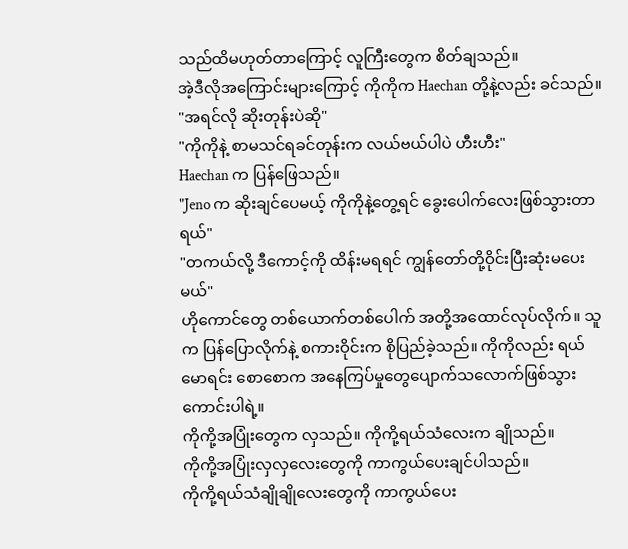သည်ထိမဟုတ်တာကြောင့် လူကြီးတွေက စိတ်ချသည်။
အဲ့ဒီလိုအကြောင်းများကြောင့် ကိုကိုက Haechan တို့နဲ့လည်း ခင်သည်။
"အရင်လို ဆိုးတုန်းပဲဆို"
"ကိုကိုနဲ့ စာမသင်ရခင်တုန်းက လယ်ဗယ်ပါပဲ ဟီးဟီး"
Haechan က ပြန်ဖြေသည်။
"Jeno က ဆိုးချင်ပေမယ့် ကိုကိုနဲ့တွေ့ရင် ခွေးပေါက်လေးဖြစ်သွားတာရယ်"
"တကယ်လို့ ဒီကောင့်ကို ထိန်းမရရင် ကျွန်တော်တို့ဝိုင်းပြီးဆုံးမပေးမယ်"
ဟိုကောင်တွေ တစ်ယောက်တစ်ပေါက် အတို့အထောင်လုပ်လိုက်။ သူက ပြန်ပြောလိုက်နဲ့ စကားဝိုင်းက စိုပြည်ခဲ့သည်။ ကိုကိုလည်း ရယ်မောရင်း စောစောက အနေကြပ်မှုတွေပျောက်သလောက်ဖြစ်သွားကောင်းပါရဲ့။
ကိုကို့အပြုံးတွေက လှသည်။ ကိုကို့ရယ်သံလေးက ချိုသည်။
ကိုကို့အပြုံးလှလှလေးတွေကို ကာကွယ်ပေးချင်ပါသည်။
ကိုကို့ရယ်သံချိုချိုလေးတွေကို ကာကွယ်ပေး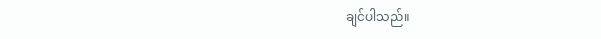ချင်ပါသည်။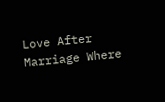Love After Marriage Where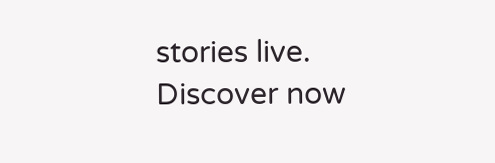stories live. Discover now